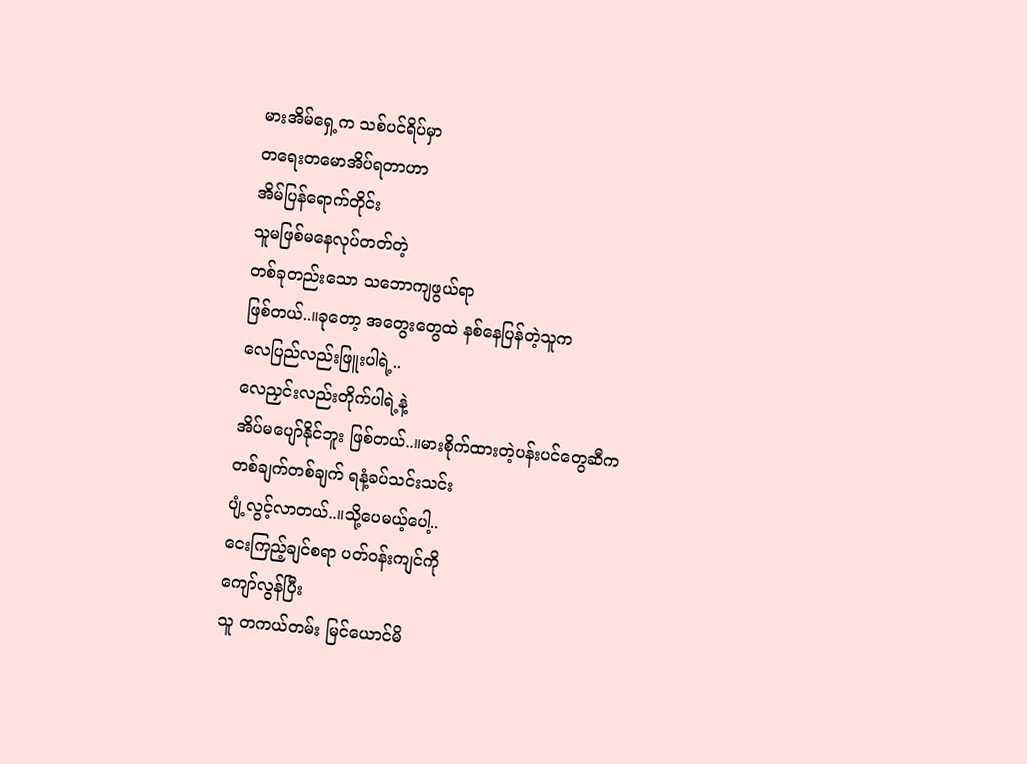မားအိမ်ရှေ့က သစ်ပင်ရိပ်မှာ
တရေးတမောအိပ်ရတာဟာ
အိမ်ပြန်ရောက်တိုင်း
သူမဖြစ်မနေလုပ်တတ်တဲ့
တစ်ခုတည်းသော သဘောကျဖွယ်ရာ
ဖြစ်တယ်..။ခုတော့ အတွေးတွေထဲ နစ်နေပြန်တဲ့သူက
လေပြည်လည်းဖြူးပါရဲ့..
လေညှင်းလည်းတိုက်ပါရဲ့နဲ့
အိပ်မပျော်နိုင်ဘူး ဖြစ်တယ်..။မားစိုက်ထားတဲ့ပန်းပင်တွေဆီက
တစ်ချက်တစ်ချက် ရနံ့ခပ်သင်းသင်း
ပျံ့လွင့်လာတယ်..။သို့ပေမယ့်ပေါ့..
ငေးကြည့်ချင်စရာ ပတ်ဝန်းကျင်ကို
ကျော်လွန်ပြီး
သူ တကယ်တမ်း မြင်ယောင်မိ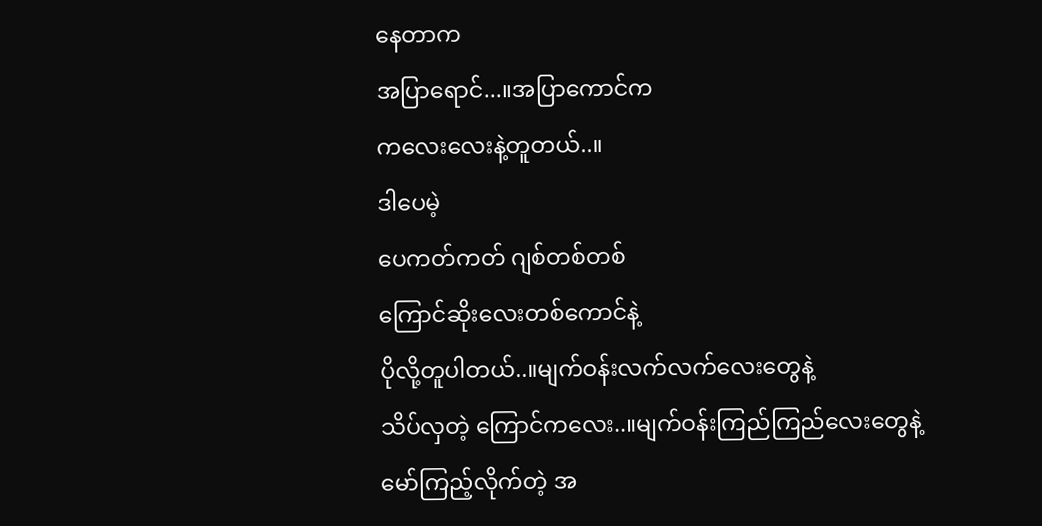နေတာက
အပြာရောင်...။အပြာကောင်က
ကလေးလေးနဲ့တူတယ်..။
ဒါပေမဲ့
ပေကတ်ကတ် ဂျစ်တစ်တစ်
ကြောင်ဆိုးလေးတစ်ကောင်နဲ့
ပိုလို့တူပါတယ်..။မျက်ဝန်းလက်လက်လေးတွေနဲ့
သိပ်လှတဲ့ ကြောင်ကလေး..။မျက်ဝန်းကြည်ကြည်လေးတွေနဲ့
မော်ကြည့်လိုက်တဲ့ အ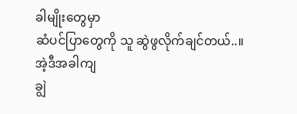ခါမျိုးတွေမှာ
ဆံပင်ပြာတွေကို သူ ဆွဲဖွလိုက်ချင်တယ်..။
အဲ့ဒီအခါကျ
ချွဲ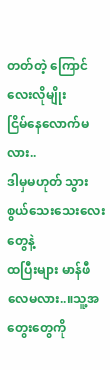တတ်တဲ့ ကြောင်လေးလိုမျိုး
ငြိမ်နေလောက်မလား..
ဒါမှမဟုတ် သွားစွယ်သေးသေးလေးတွေနဲ့
ထပြီးများ မာန်ဖီလေမလား..။သူ့အတွေးတွေကို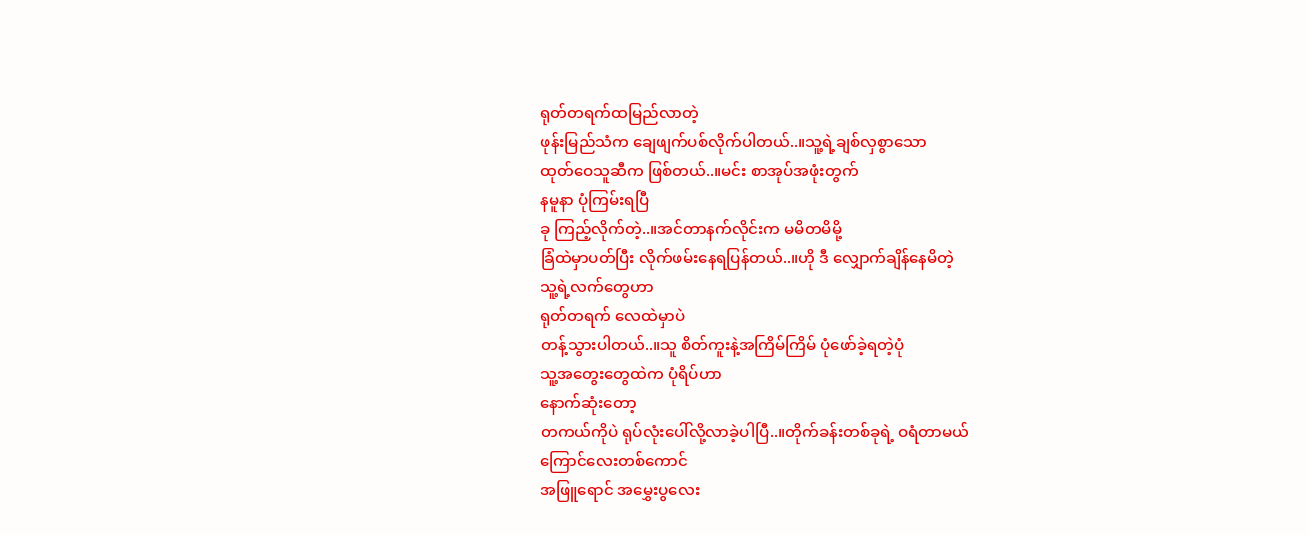ရုတ်တရက်ထမြည်လာတဲ့
ဖုန်းမြည်သံက ချေဖျက်ပစ်လိုက်ပါတယ်..။သူ့ရဲ့ချစ်လှစွာသော
ထုတ်ဝေသူဆီက ဖြစ်တယ်..။မင်း စာအုပ်အဖုံးတွက်
နမူနာ ပုံကြမ်းရပြီ
ခု ကြည့်လိုက်တဲ့..။အင်တာနက်လိုင်းက မမိတမိမို့
ခြံထဲမှာပတ်ပြီး လိုက်ဖမ်းနေရပြန်တယ်..။ဟို ဒီ လျှောက်ချိန်နေမိတဲ့
သူ့ရဲ့လက်တွေဟာ
ရုတ်တရက် လေထဲမှာပဲ
တန့်သွားပါတယ်..။သူ စိတ်ကူးနဲ့အကြိမ်ကြိမ် ပုံဖော်ခဲ့ရတဲ့ပုံ
သူ့အတွေးတွေထဲက ပုံရိပ်ဟာ
နောက်ဆုံးတော့
တကယ်ကိုပဲ ရုပ်လုံးပေါ်လို့လာခဲ့ပါပြီ..။တိုက်ခန်းတစ်ခုရဲ့ ဝရံတာမယ်
ကြောင်လေးတစ်ကောင်
အဖြူရောင် အမွှေးပွလေး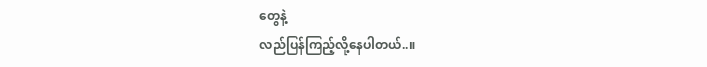တွေနဲ့
လည်ပြန်ကြည့်လို့နေပါတယ်..။